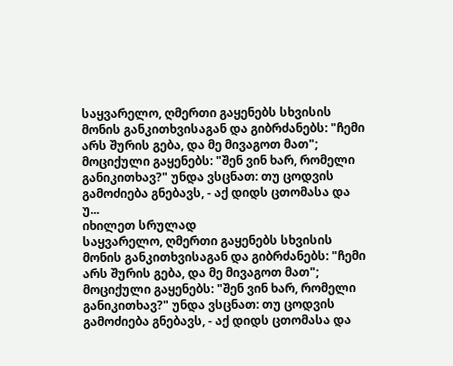საყვარელო, ღმერთი გაყენებს სხვისის მონის განკითხვისაგან და გიბრძანებს: "ჩემი არს შურის გება, და მე მივაგოთ მათ"; მოციქული გაყენებს: "შენ ვინ ხარ, რომელი განიკითხავ?" უნდა ვსცნათ: თუ ცოდვის გამოძიება გნებავს, - აქ დიდს ცთომასა და უ...
იხილეთ სრულად
საყვარელო, ღმერთი გაყენებს სხვისის მონის განკითხვისაგან და გიბრძანებს: "ჩემი არს შურის გება, და მე მივაგოთ მათ"; მოციქული გაყენებს: "შენ ვინ ხარ, რომელი განიკითხავ?" უნდა ვსცნათ: თუ ცოდვის გამოძიება გნებავს, - აქ დიდს ცთომასა და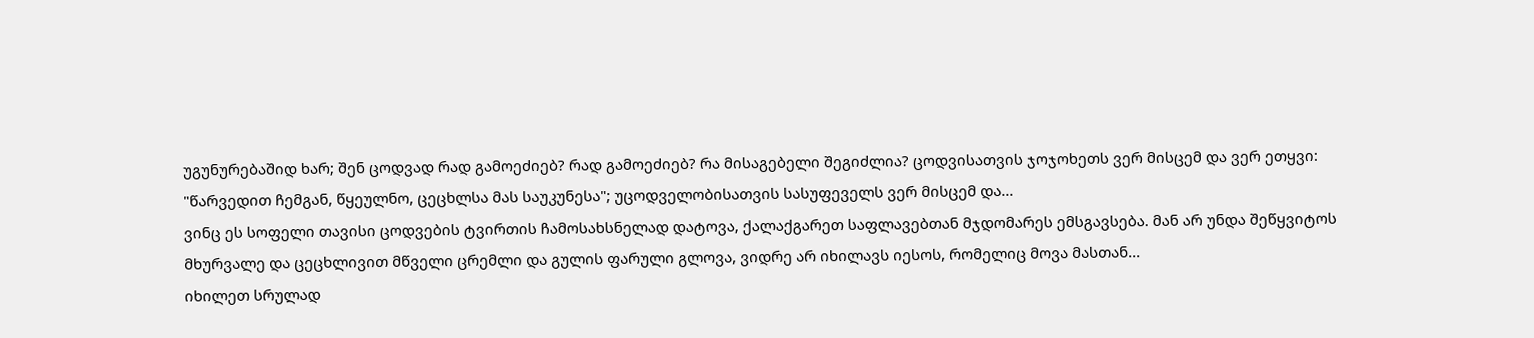უგუნურებაშიდ ხარ; შენ ცოდვად რად გამოეძიებ? რად გამოეძიებ? რა მისაგებელი შეგიძლია? ცოდვისათვის ჯოჯოხეთს ვერ მისცემ და ვერ ეთყვი: "წარვედით ჩემგან, წყეულნო, ცეცხლსა მას საუკუნესა"; უცოდველობისათვის სასუფეველს ვერ მისცემ და...
ვინც ეს სოფელი თავისი ცოდვების ტვირთის ჩამოსახსნელად დატოვა, ქალაქგარეთ საფლავებთან მჯდომარეს ემსგავსება. მან არ უნდა შეწყვიტოს მხურვალე და ცეცხლივით მწველი ცრემლი და გულის ფარული გლოვა, ვიდრე არ იხილავს იესოს, რომელიც მოვა მასთან...
იხილეთ სრულად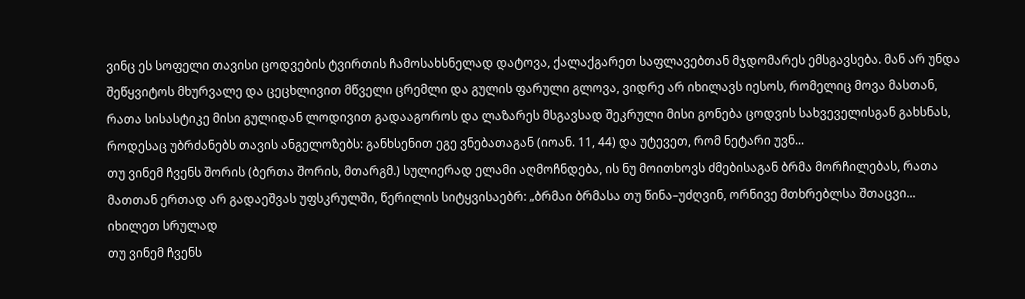ვინც ეს სოფელი თავისი ცოდვების ტვირთის ჩამოსახსნელად დატოვა, ქალაქგარეთ საფლავებთან მჯდომარეს ემსგავსება. მან არ უნდა შეწყვიტოს მხურვალე და ცეცხლივით მწველი ცრემლი და გულის ფარული გლოვა, ვიდრე არ იხილავს იესოს, რომელიც მოვა მასთან, რათა სისასტიკე მისი გულიდან ლოდივით გადააგოროს და ლაზარეს მსგავსად შეკრული მისი გონება ცოდვის სახვეველისგან გახსნას, როდესაც უბრძანებს თავის ანგელოზებს: განხსენით ეგე ვნებათაგან (იოან. 11, 44) და უტევეთ, რომ ნეტარი უვნ...
თუ ვინემ ჩვენს შორის (ბერთა შორის, მთარგმ.) სულიერად ელამი აღმოჩნდება, ის ნუ მოითხოვს ძმებისაგან ბრმა მორჩილებას, რათა მათთან ერთად არ გადაეშვას უფსკრულში, წერილის სიტყვისაებრ: „ბრმაი ბრმასა თუ წინა–უძღვინ, ორნივე მთხრებლსა შთაცვი...
იხილეთ სრულად
თუ ვინემ ჩვენს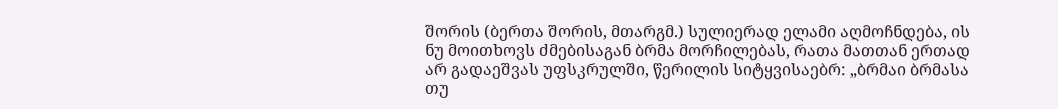შორის (ბერთა შორის, მთარგმ.) სულიერად ელამი აღმოჩნდება, ის ნუ მოითხოვს ძმებისაგან ბრმა მორჩილებას, რათა მათთან ერთად არ გადაეშვას უფსკრულში, წერილის სიტყვისაებრ: „ბრმაი ბრმასა თუ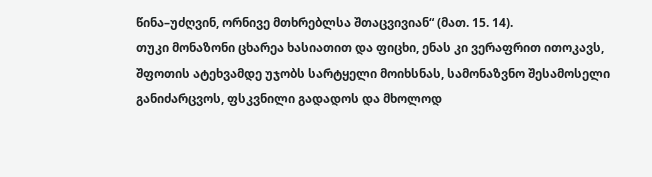წინა–უძღვინ, ორნივე მთხრებლსა შთაცვივიან“ (მათ. 15. 14).
თუკი მონაზონი ცხარეა ხასიათით და ფიცხი, ენას კი ვერაფრით ითოკავს, შფოთის ატეხვამდე უჯობს სარტყელი მოიხსნას, სამონაზვნო შესამოსელი განიძარცვოს, ფსკვნილი გადადოს და მხოლოდ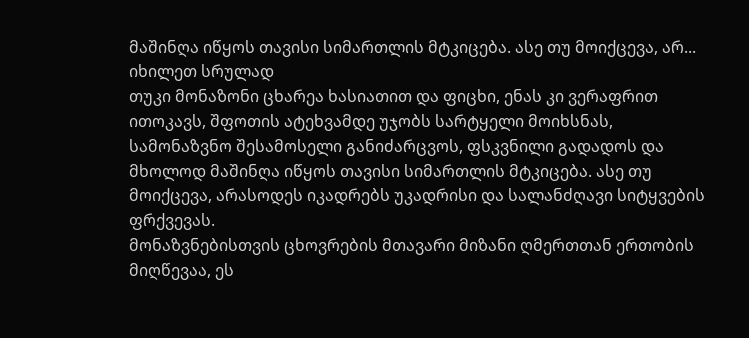მაშინღა იწყოს თავისი სიმართლის მტკიცება. ასე თუ მოიქცევა, არ...
იხილეთ სრულად
თუკი მონაზონი ცხარეა ხასიათით და ფიცხი, ენას კი ვერაფრით ითოკავს, შფოთის ატეხვამდე უჯობს სარტყელი მოიხსნას, სამონაზვნო შესამოსელი განიძარცვოს, ფსკვნილი გადადოს და მხოლოდ მაშინღა იწყოს თავისი სიმართლის მტკიცება. ასე თუ მოიქცევა, არასოდეს იკადრებს უკადრისი და სალანძღავი სიტყვების ფრქვევას.
მონაზვნებისთვის ცხოვრების მთავარი მიზანი ღმერთთან ერთობის მიღწევაა, ეს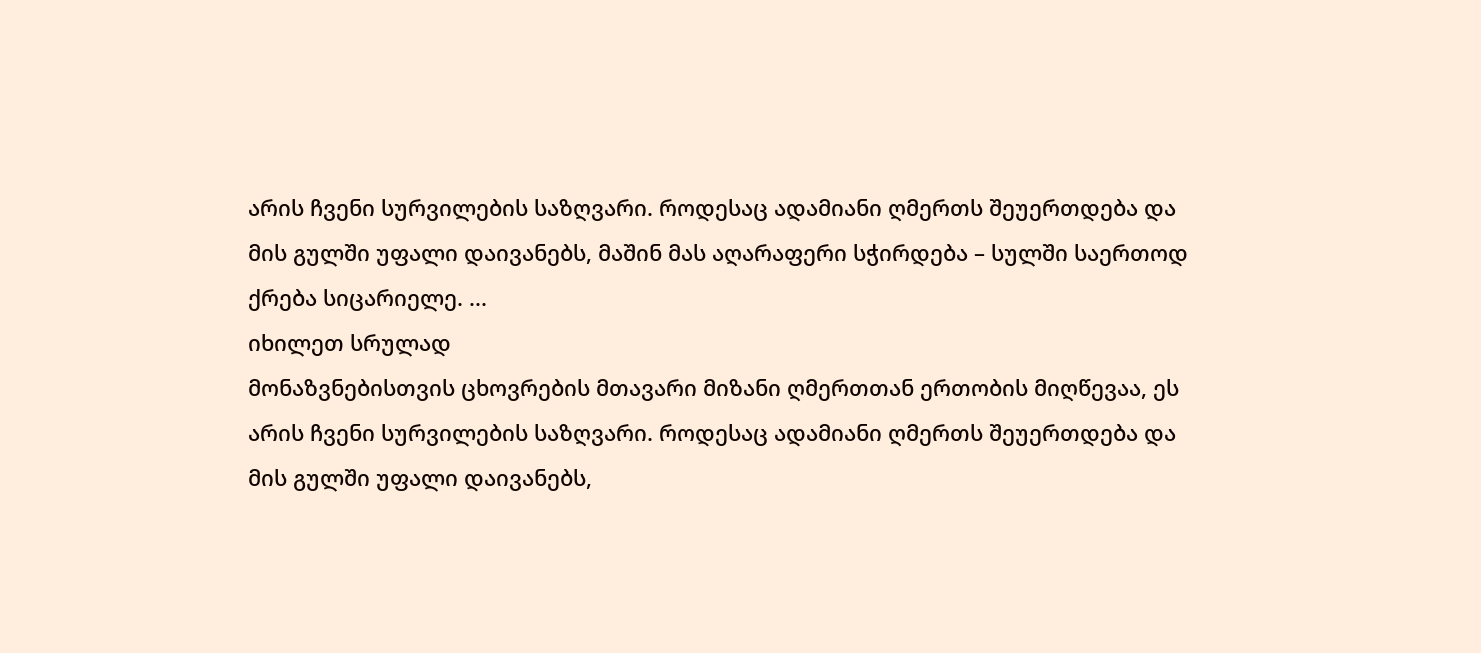არის ჩვენი სურვილების საზღვარი. როდესაც ადამიანი ღმერთს შეუერთდება და მის გულში უფალი დაივანებს, მაშინ მას აღარაფერი სჭირდება – სულში საერთოდ ქრება სიცარიელე. ...
იხილეთ სრულად
მონაზვნებისთვის ცხოვრების მთავარი მიზანი ღმერთთან ერთობის მიღწევაა, ეს არის ჩვენი სურვილების საზღვარი. როდესაც ადამიანი ღმერთს შეუერთდება და მის გულში უფალი დაივანებს,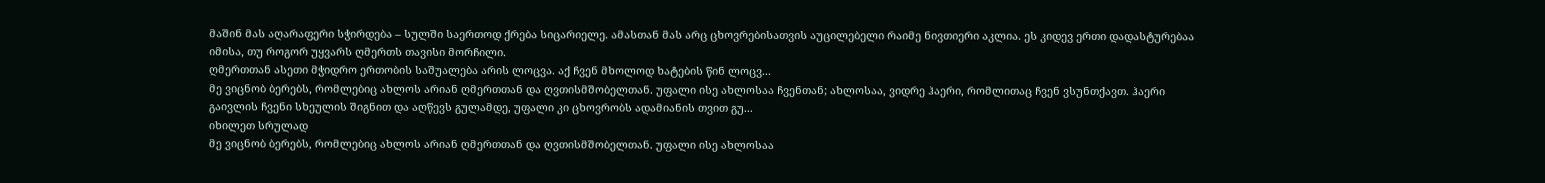მაშინ მას აღარაფერი სჭირდება – სულში საერთოდ ქრება სიცარიელე. ამასთან მას არც ცხოვრებისათვის აუცილებელი რაიმე ნივთიერი აკლია. ეს კიდევ ერთი დადასტურებაა იმისა, თუ როგორ უყვარს ღმერთს თავისი მორჩილი.
ღმერთთან ასეთი მჭიდრო ერთობის საშუალება არის ლოცვა. აქ ჩვენ მხოლოდ ხატების წინ ლოცვ...
მე ვიცნობ ბერებს, რომლებიც ახლოს არიან ღმერთთან და ღვთისმშობელთან. უფალი ისე ახლოსაა ჩვენთან; ახლოსაა, ვიდრე ჰაერი, რომლითაც ჩვენ ვსუნთქავთ. ჰაერი გაივლის ჩვენი სხეულის შიგნით და აღწევს გულამდე, უფალი კი ცხოვრობს ადამიანის თვით გუ...
იხილეთ სრულად
მე ვიცნობ ბერებს, რომლებიც ახლოს არიან ღმერთთან და ღვთისმშობელთან. უფალი ისე ახლოსაა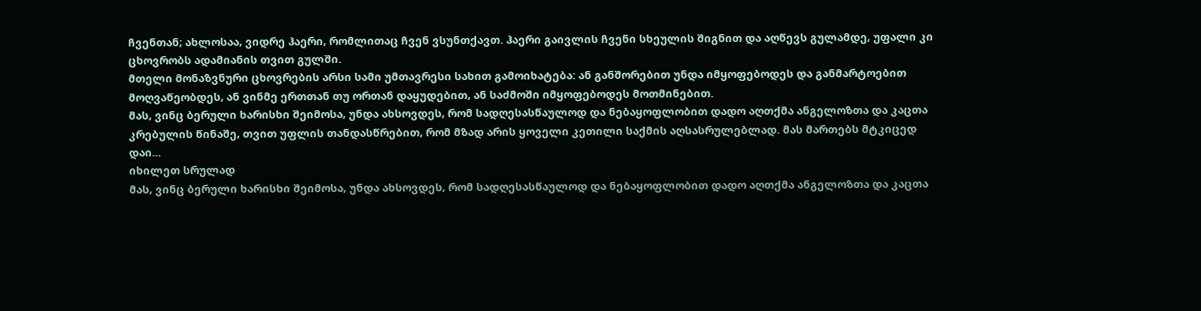ჩვენთან; ახლოსაა, ვიდრე ჰაერი, რომლითაც ჩვენ ვსუნთქავთ. ჰაერი გაივლის ჩვენი სხეულის შიგნით და აღწევს გულამდე, უფალი კი ცხოვრობს ადამიანის თვით გულში.
მთელი მონაზვნური ცხოვრების არსი სამი უმთავრესი სახით გამოიხატება: ან განშორებით უნდა იმყოფებოდეს და განმარტოებით მოღვაწეობდეს, ან ვინმე ერთთან თუ ორთან დაყუდებით, ან საძმოში იმყოფებოდეს მოთმინებით.
მას, ვინც ბერული ხარისხი შეიმოსა, უნდა ახსოვდეს, რომ სადღესასწაულოდ და ნებაყოფლობით დადო აღთქმა ანგელოზთა და კაცთა კრებულის წინაშე, თვით უფლის თანდასწრებით, რომ მზად არის ყოველი კეთილი საქმის აღსასრულებლად. მას მართებს მტკიცედ დაი...
იხილეთ სრულად
მას, ვინც ბერული ხარისხი შეიმოსა, უნდა ახსოვდეს, რომ სადღესასწაულოდ და ნებაყოფლობით დადო აღთქმა ანგელოზთა და კაცთა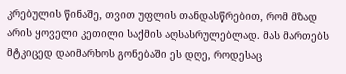კრებულის წინაშე, თვით უფლის თანდასწრებით, რომ მზად არის ყოველი კეთილი საქმის აღსასრულებლად. მას მართებს მტკიცედ დაიმარხოს გონებაში ეს დღე, როდესაც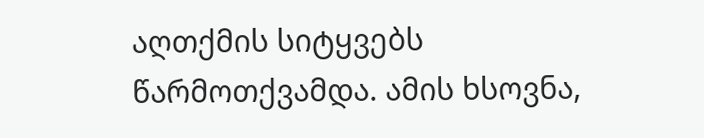აღთქმის სიტყვებს წარმოთქვამდა. ამის ხსოვნა,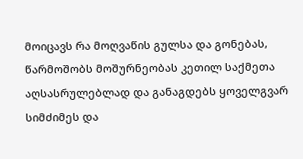მოიცავს რა მოღვაწის გულსა და გონებას, წარმოშობს მოშურნეობას კეთილ საქმეთა აღსასრულებლად და განაგდებს ყოველგვარ სიმძიმეს და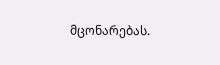მცონარებას.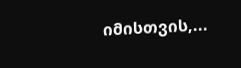იმისთვის,...